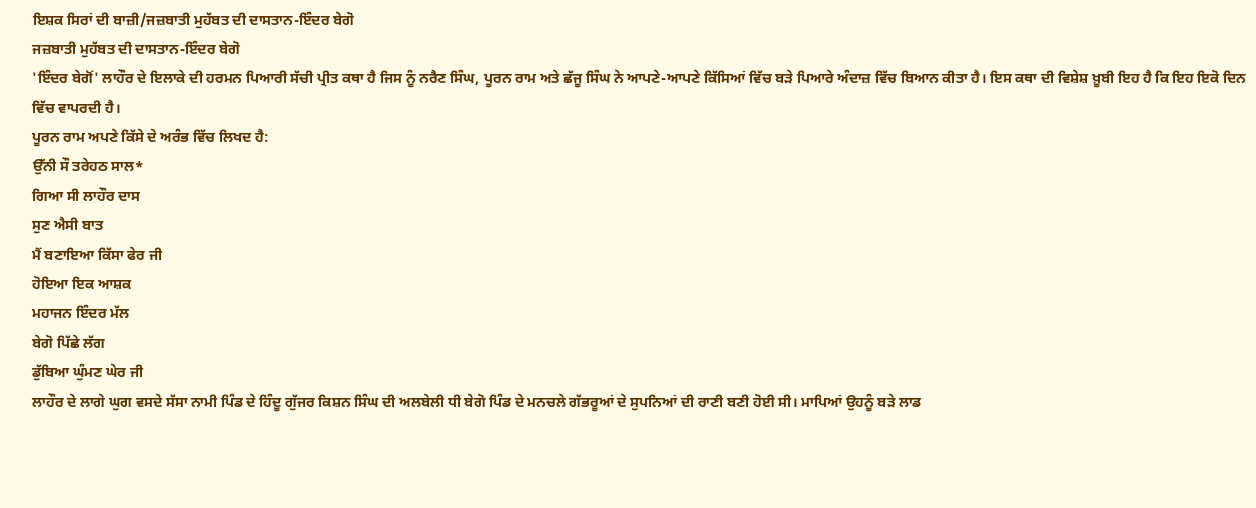ਇਸ਼ਕ ਸਿਰਾਂ ਦੀ ਬਾਜ਼ੀ/ਜਜ਼ਬਾਤੀ ਮੁਹੱਬਤ ਦੀ ਦਾਸਤਾਨ-ਇੰਦਰ ਬੇਗੋ
ਜਜ਼ਬਾਤੀ ਮੁਹੱਬਤ ਦੀ ਦਾਸਤਾਨ-ਇੰਦਰ ਬੇਗੋ
'ਇੰਦਰ ਬੇਗੋਂ' ਲਾਹੌਰ ਦੇ ਇਲਾਕੇ ਦੀ ਹਰਮਨ ਪਿਆਰੀ ਸੱਚੀ ਪ੍ਰੀਤ ਕਥਾ ਹੈ ਜਿਸ ਨੂੰ ਨਰੈਣ ਸਿੰਘ, ਪੂਰਨ ਰਾਮ ਅਤੇ ਛੱਜੂ ਸਿੰਘ ਨੇ ਆਪਣੇ-ਆਪਣੇ ਕਿੱਸਿਆਂ ਵਿੱਚ ਬੜੇ ਪਿਆਰੇ ਅੰਦਾਜ਼ ਵਿੱਚ ਬਿਆਨ ਕੀਤਾ ਹੈ। ਇਸ ਕਥਾ ਦੀ ਵਿਸ਼ੇਸ਼ ਖ਼ੂਬੀ ਇਹ ਹੈ ਕਿ ਇਹ ਇਕੋ ਦਿਨ ਵਿੱਚ ਵਾਪਰਦੀ ਹੈ।
ਪੂਰਨ ਰਾਮ ਅਪਣੇ ਕਿੱਸੇ ਦੇ ਅਰੰਭ ਵਿੱਚ ਲਿਖਦ ਹੈ:
ਉੱਨੀ ਸੌ ਤਰੇਹਠ ਸਾਲ*
ਗਿਆ ਸੀ ਲਾਹੌਰ ਦਾਸ
ਸੁਣ ਐਸੀ ਬਾਤ
ਮੈਂ ਬਣਾਇਆ ਕਿੱਸਾ ਫੇਰ ਜੀ
ਹੋਇਆ ਇਕ ਆਸ਼ਕ
ਮਹਾਜਨ ਇੰਦਰ ਮੱਲ
ਬੇਗੋ ਪਿੱਛੇ ਲੱਗ
ਡੁੱਬਿਆ ਘੁੰਮਣ ਘੇਰ ਜੀ
ਲਾਹੌਰ ਦੇ ਲਾਗੇ ਘੁਗ ਵਸਦੇ ਸੱਸਾ ਨਾਮੀ ਪਿੰਡ ਦੇ ਹਿੰਦੂ ਗੁੱਜਰ ਕਿਸ਼ਨ ਸਿੰਘ ਦੀ ਅਲਬੇਲੀ ਧੀ ਬੇਗੋ ਪਿੰਡ ਦੇ ਮਨਚਲੇ ਗੱਭਰੂਆਂ ਦੇ ਸੁਪਨਿਆਂ ਦੀ ਰਾਣੀ ਬਣੀ ਹੋਈ ਸੀ। ਮਾਪਿਆਂ ਉਹਨੂੰ ਬੜੇ ਲਾਡ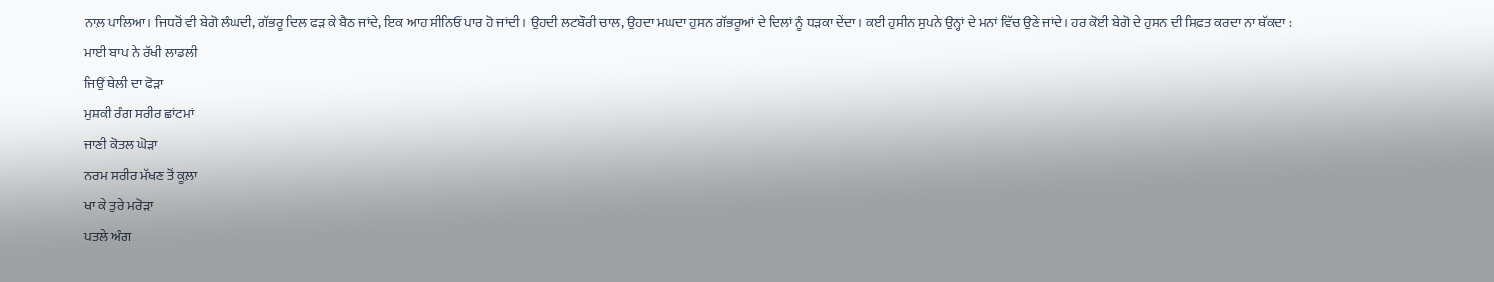ਨਾਲ਼ ਪਾਲਿਆ। ਜਿਧਰੋਂ ਵੀ ਬੇਗੋ ਲੰਘਦੀ, ਗੱਭਰੂ ਦਿਲ ਫੜ ਕੇ ਬੈਠ ਜਾਂਦੇ, ਇਕ ਆਹ ਸੀਨਿਓਂ ਪਾਰ ਹੋ ਜਾਂਦੀ। ਉਹਦੀ ਲਟਬੌਰੀ ਚਾਲ, ਉਹਦਾ ਮਘਦਾ ਹੁਸਨ ਗੱਭਰੂਆਂ ਦੇ ਦਿਲਾਂ ਨੂੰ ਧੜਕਾ ਦੇਂਦਾ। ਕਈ ਹੁਸੀਨ ਸੁਪਨੇ ਉਨ੍ਹਾਂ ਦੇ ਮਨਾਂ ਵਿੱਚ ਉਣੇ ਜਾਂਦੇ। ਹਰ ਕੋਈ ਬੇਗੋ ਦੇ ਹੁਸਨ ਦੀ ਸਿਫ਼ਤ ਕਰਦਾ ਨਾ ਥੱਕਦਾ :
ਮਾਈ ਬਾਪ ਨੇ ਰੱਖੀ ਲਾਡਲੀ
ਜਿਉਂ ਥੇਲੀ ਦਾ ਫੋੜਾ
ਮੁਸ਼ਕੀ ਰੰਗ ਸਰੀਰ ਛਾਂਟਮਾਂ
ਜਾਣੀ ਕੋਤਲ ਘੋੜਾ
ਨਰਮ ਸਰੀਰ ਮੱਖਣ ਤੋਂ ਕੂਲ਼ਾ
ਖਾ ਕੇ ਤੁਰੇ ਮਰੋੜਾ
ਪਤਲੇ ਅੰਗ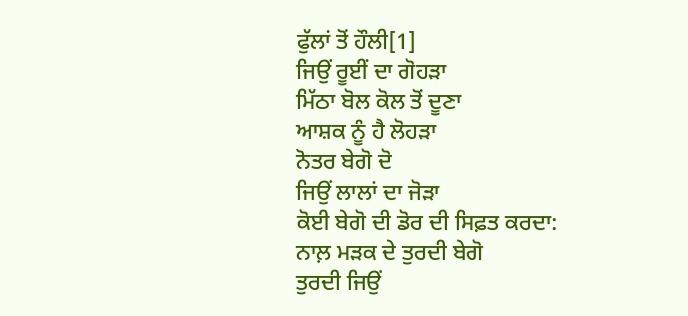ਫੁੱਲਾਂ ਤੋਂ ਹੌਲੀ[1]
ਜਿਉਂ ਰੂਈਂ ਦਾ ਗੋਹੜਾ
ਮਿੱਠਾ ਬੋਲ ਕੋਲ ਤੋਂ ਦੂਣਾ
ਆਸ਼ਕ ਨੂੰ ਹੈ ਲੋਹੜਾ
ਨੋਤਰ ਬੇਗੋ ਦੋ
ਜਿਉਂ ਲਾਲਾਂ ਦਾ ਜੋੜਾ
ਕੋਈ ਬੇਗੋ ਦੀ ਡੋਰ ਦੀ ਸਿਫ਼ਤ ਕਰਦਾ:
ਨਾਲ਼ ਮੜਕ ਦੇ ਤੁਰਦੀ ਬੇਗੋ
ਤੁਰਦੀ ਜਿਉਂ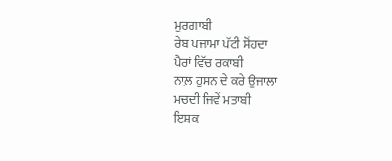ਮੁਰਗਾਬੀ
ਰੇਬ ਪਜਾਮਾ ਪੱਟੀ ਸੋਂਹਦਾ
ਪੈਰਾਂ ਵਿੱਚ ਰਕਾਬੀ
ਨਾਲ਼ ਹੁਸਨ ਦੇ ਕਰੇ ਉਜਾਲਾ
ਮਚਦੀ ਜਿਵੇਂ ਮਤਾਬੀ
ਇਸ਼ਕ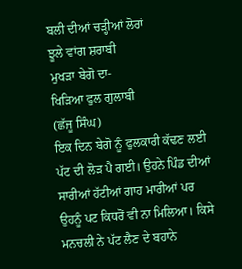ਬਲੀ ਦੀਆਂ ਚੜ੍ਹੀਆਂ ਲੋਰਾਂ
ਝੂਲੇ ਵਾਂਗ ਸ਼ਰਾਬੀ
ਮੁਖੜਾ ਬੇਗੋ ਦਾ-
ਖਿੜਿਆ ਫੁਲ ਗੁਲਾਬੀ
(ਛੱਜੂ ਸਿੰਘ)
ਇਕ ਦਿਨ ਬੇਗੋ ਨੂੰ ਫੁਲਕਾਰੀ ਕੱਢਣ ਲਈ ਪੱਟ ਦੀ ਲੋੜ ਪੈ ਗਈ। ਉਹਨੇ ਪਿੰਡ ਦੀਆਂ ਸਾਰੀਆਂ ਹੱਟੀਆਂ ਗਾਹ ਮਾਰੀਆਂ ਪਰ ਉਹਨੂੰ ਪਟ ਕਿਧਰੋਂ ਵੀ ਨਾ ਮਿਲਿਆ। ਕਿਸੇ ਮਨਚਲੀ ਨੇ ਪੱਟ ਲੈਣ ਦੇ ਬਹਾਨੇ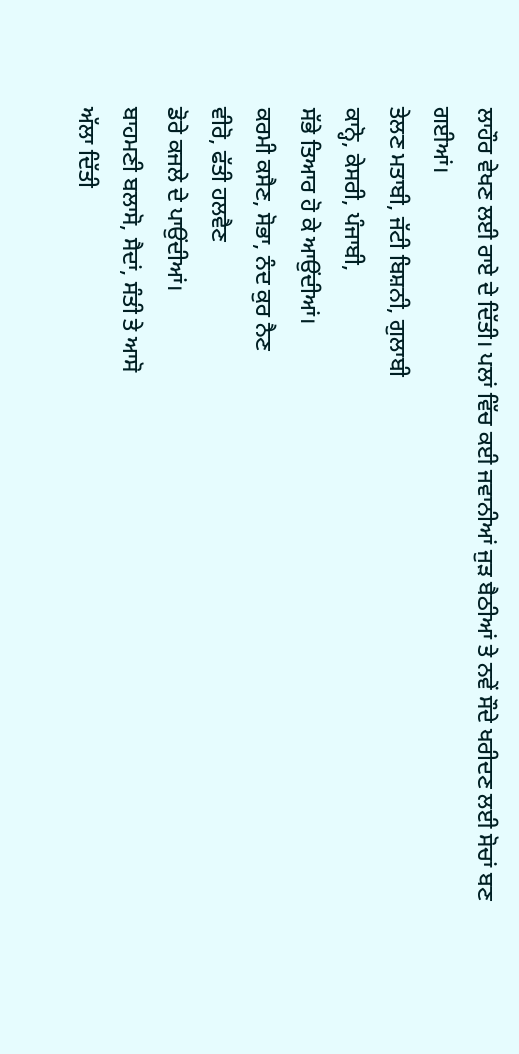ਲਾਹੌਰ ਵੇਖਣ ਲਈ ਰਾਏ ਦੇ ਦਿੱਤੀ। ਪਲਾਂ ਵਿੱਚ ਕਈ ਜਵਾਨੀਆਂ ਜੁੜ ਬੈਠੀਆਂ ਤੇ ਨਵੇਂ ਸੌਦੇ ਖਰੀਦਣ ਲਈ ਸੋਚਾਂ ਬਣ ਗਈਆਂ।
ਤੇਲਣ ਮਤਾਬੀ, ਜੱਟੀ ਬਿਸ਼ਨੀ, ਗੁਲਾਬੀ
ਕਾਨ੍ਹੋ, ਕੇਸਰੀ, ਪੰਜਾਬੀ,
ਸੱਭੇ ਤਿਆਰ ਹੋ ਕੇ ਆਉਂਦੀਆਂ।
ਕਰਮੀ ਕਸੈਣ, ਸੋਭਾ, ਨੰਦ ਕੁਰ ਨੈਣ
ਵੀਰੋ, ਫੱਤੀ ਹਲਵੈਣ
ਡੋਰੇ ਕਜਲੇ ਦੇ ਪਾਉਂਦੀਆਂ।
ਬਾਹਮਣੀ ਬਲਾਸੋ, ਸੈਦਾਂ, ਸੰਤੀ ਤੇ ਆਸੋ
ਅੱਲਾ ਦਿੱਤੀ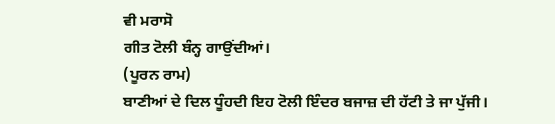ਵੀ ਮਰਾਸੋ
ਗੀਤ ਟੋਲੀ ਬੰਨ੍ਹ ਗਾਉਂਦੀਆਂ।
(ਪੂਰਨ ਰਾਮ)
ਬਾਣੀਆਂ ਦੇ ਦਿਲ ਧੂੰਹਦੀ ਇਹ ਟੋਲੀ ਇੰਦਰ ਬਜਾਜ਼ ਦੀ ਹੱਟੀ ਤੇ ਜਾ ਪੁੱਜੀ।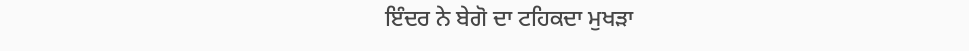ਇੰਦਰ ਨੇ ਬੇਗੋ ਦਾ ਟਹਿਕਦਾ ਮੁਖੜਾ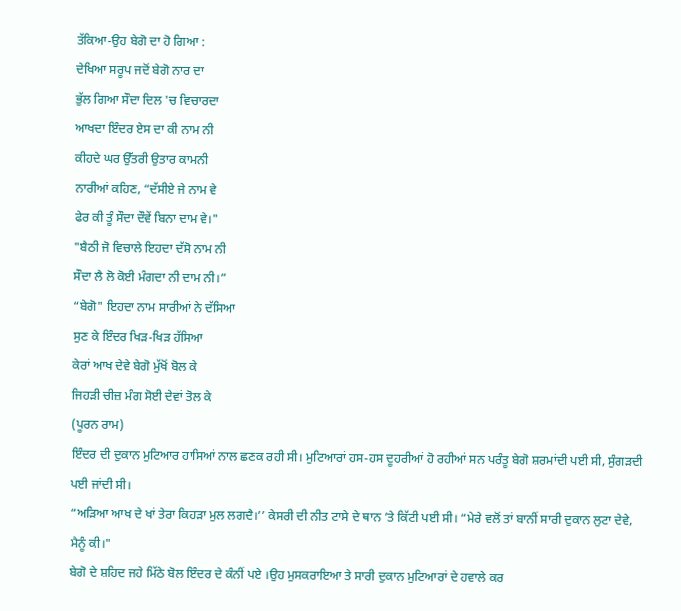ਤੱਕਿਆ-ਉਹ ਬੇਗੋ ਦਾ ਹੋ ਗਿਆ :
ਦੇਖਿਆ ਸਰੂਪ ਜਦੋਂ ਬੇਗੋ ਨਾਰ ਦਾ
ਭੁੱਲ ਗਿਆ ਸੌਦਾ ਦਿਲ 'ਚ ਵਿਚਾਰਦਾ
ਆਖਦਾ ਇੰਦਰ ਏਸ ਦਾ ਕੀ ਨਾਮ ਨੀ
ਕੀਹਦੇ ਘਰ ਉੱਤਰੀ ਉਤਾਰ ਕਾਮਨੀ
ਨਾਰੀਆਂ ਕਹਿਣ, “ਦੱਸੀਏ ਜੇ ਨਾਮ ਵੇ
ਫੇਰ ਕੀ ਤੂੰ ਸੌਦਾ ਦੌਵੇਂ ਬਿਨਾ ਦਾਮ ਵੇ।"
"ਬੈਠੀ ਜੋ ਵਿਚਾਲੇ ਇਹਦਾ ਦੱਸੋ ਨਾਮ ਨੀ
ਸੌਦਾ ਲੈ ਲੋ ਕੋਈ ਮੰਗਦਾ ਨੀ ਦਾਮ ਨੀ।”
“ਬੇਗੋ" ਇਹਦਾ ਨਾਮ ਸਾਰੀਆਂ ਨੇ ਦੱਸਿਆ
ਸੁਣ ਕੇ ਇੰਦਰ ਖਿੜ-ਖਿੜ ਹੱਸਿਆ
ਕੇਰਾਂ ਆਖ ਦੇਵੇ ਬੇਗੋ ਮੁੱਖੋਂ ਬੋਲ ਕੇ
ਜਿਹੜੀ ਚੀਜ਼ ਮੰਗ ਸੋਈ ਦੇਵਾਂ ਤੋਲ ਕੇ
(ਪੂਰਨ ਰਾਮ)
ਇੰਦਰ ਦੀ ਦੁਕਾਨ ਮੁਟਿਆਰ ਹਾਸਿਆਂ ਨਾਲ ਛਣਕ ਰਹੀ ਸੀ। ਮੁਟਿਆਰਾਂ ਹਸ-ਹਸ ਦੂਹਰੀਆਂ ਹੋ ਰਹੀਆਂ ਸਨ ਪਰੰਤੂ ਬੇਗੋ ਸ਼ਰਮਾਂਦੀ ਪਈ ਸੀ, ਸੁੰਗੜਦੀ ਪਈ ਜਾਂਦੀ ਸੀ।
“ਅੜਿਆ ਆਖ ਦੇ ਖਾਂ ਤੇਰਾ ਕਿਹੜਾ ਮੁਲ ਲਗਦੈ।’’ ਕੇਸਰੀ ਦੀ ਨੀਤ ਟਾਸੇ ਦੇ ਥਾਨ ’ਤੇ ਕਿੱਟੀ ਪਈ ਸੀ। “ਮੇਰੇ ਵਲੋਂ ਤਾਂ ਬਾਨੀਂ ਸਾਰੀ ਦੁਕਾਨ ਲੁਟਾ ਦੇਵੇ, ਮੈਨੂੰ ਕੀ।"
ਬੇਗੋ ਦੇ ਸ਼ਹਿਦ ਜਹੇ ਮਿੱਠੇ ਬੋਲ ਇੰਦਰ ਦੇ ਕੰਨੀਂ ਪਏ ।ਉਹ ਮੁਸਕਰਾਇਆ ਤੇ ਸਾਰੀ ਦੁਕਾਨ ਮੁਟਿਆਰਾਂ ਦੇ ਹਵਾਲੇ ਕਰ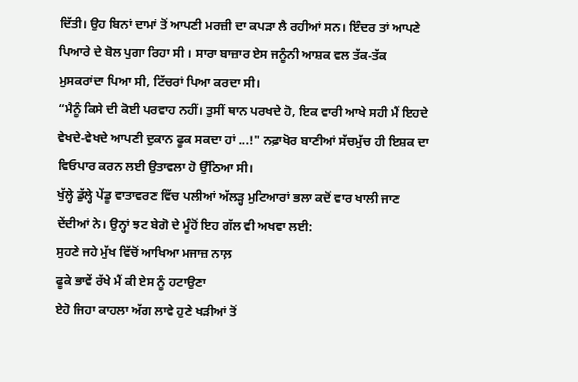ਦਿੱਤੀ। ਉਹ ਬਿਨਾਂ ਦਾਮਾਂ ਤੋਂ ਆਪਣੀ ਮਰਜ਼ੀ ਦਾ ਕਪੜਾ ਲੈ ਰਹੀਆਂ ਸਨ। ਇੰਦਰ ਤਾਂ ਆਪਣੇ ਪਿਆਰੇ ਦੇ ਬੋਲ ਪੁਗਾ ਰਿਹਾ ਸੀ । ਸਾਰਾ ਬਾਜ਼ਾਰ ਏਸ ਜਨੂੰਨੀ ਆਸ਼ਕ ਵਲ ਤੱਕ-ਤੱਕ ਮੁਸਕਰਾਂਦਾ ਪਿਆ ਸੀ, ਟਿੱਚਰਾਂ ਪਿਆ ਕਰਦਾ ਸੀ।
“ਮੈਨੂੰ ਕਿਸੇ ਦੀ ਕੋਈ ਪਰਵਾਹ ਨਹੀਂ। ਤੁਸੀਂ ਥਾਨ ਪਰਖਦੇ ਹੋ, ਇਕ ਵਾਰੀ ਆਖੇ ਸਹੀ ਮੈਂ ਇਹਦੇ ਵੇਖਦੇ-ਵੇਖਦੇ ਆਪਣੀ ਦੁਕਾਨ ਫੂਕ ਸਕਦਾ ਹਾਂ ...!" ਨਫ਼ਾਖੋਰ ਬਾਣੀਆਂ ਸੱਚਮੁੱਚ ਹੀ ਇਸ਼ਕ ਦਾ ਵਿਓਪਾਰ ਕਰਨ ਲਈ ਉਤਾਵਲਾ ਹੋ ਉੱਠਿਆ ਸੀ।
ਖੁੱਲ੍ਹੇ ਡੁੱਲ੍ਹੇ ਪੇਂਡੂ ਵਾਤਾਵਰਣ ਵਿੱਚ ਪਲੀਆਂ ਅੱਲੜ੍ਹ ਮੁਟਿਆਰਾਂ ਭਲਾ ਕਦੋਂ ਵਾਰ ਖਾਲੀ ਜਾਣ ਦੇਂਦੀਆਂ ਨੇ। ਉਨ੍ਹਾਂ ਝਟ ਬੇਗੋ ਦੇ ਮੂੰਹੋਂ ਇਹ ਗੱਲ ਵੀ ਅਖਵਾ ਲਈ:
ਸੁਹਣੇ ਜਹੇ ਮੁੱਖ ਵਿੱਚੋਂ ਆਖਿਆ ਮਜਾਜ਼ ਨਾਲ਼
ਫੂਕੇ ਭਾਵੇਂ ਰੱਖੇ ਮੈਂ ਕੀ ਏਸ ਨੂੰ ਹਟਾਉਣਾ
ਏਹੋ ਜਿਹਾ ਕਾਹਲਾ ਅੱਗ ਲਾਵੇ ਹੁਣੇ ਖੜੀਆਂ ਤੋਂ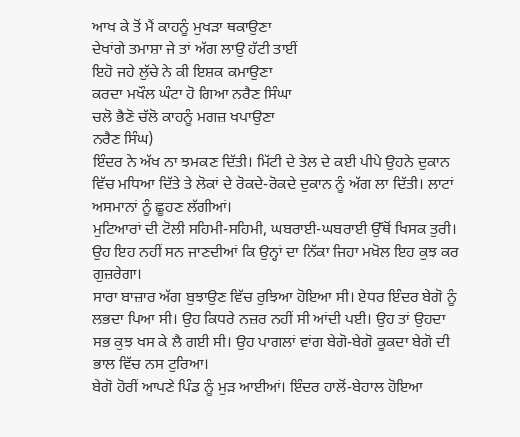ਆਖ ਕੇ ਤੋਂ ਮੈਂ ਕਾਹਨੂੰ ਮੁਖੜਾ ਥਕਾਉਣਾ
ਦੇਖਾਂਗੇ ਤਮਾਸ਼ਾ ਜੇ ਤਾਂ ਅੱਗ ਲਾਉ ਹੱਟੀ ਤਾਈਂ
ਇਹੋ ਜਹੇ ਲੁੱਚੇ ਨੇ ਕੀ ਇਸ਼ਕ ਕਮਾਉਣਾ
ਕਰਦਾ ਮਖੌਲ ਘੰਟਾ ਹੋ ਗਿਆ ਨਰੈਣ ਸਿੰਘਾ
ਚਲੋ ਭੈਣੋ ਚੱਲੋ ਕਾਹਨੂੰ ਮਗਜ਼ ਖਪਾਉਣਾ
ਨਰੈਣ ਸਿੰਘ)
ਇੰਦਰ ਨੇ ਅੱਖ ਨਾ ਝਮਕਣ ਦਿੱਤੀ। ਮਿੱਟੀ ਦੇ ਤੇਲ ਦੇ ਕਈ ਪੀਪੇ ਉਹਨੇ ਦੁਕਾਨ ਵਿੱਚ ਮਧਿਆ ਦਿੱਤੇ ਤੇ ਲੋਕਾਂ ਦੇ ਰੋਕਦੇ-ਰੋਕਦੇ ਦੁਕਾਨ ਨੂੰ ਅੱਗ ਲਾ ਦਿੱਤੀ। ਲਾਟਾਂ ਅਸਮਾਨਾਂ ਨੂੰ ਛੂਹਣ ਲੱਗੀਆਂ।
ਮੁਟਿਆਰਾਂ ਦੀ ਟੋਲੀ ਸਹਿਮੀ-ਸਹਿਮੀ, ਘਬਰਾਈ-ਘਬਰਾਈ ਉੱਥੋਂ ਖਿਸਕ ਤੁਰੀ। ਉਹ ਇਹ ਨਹੀਂ ਸਨ ਜਾਣਦੀਆਂ ਕਿ ਉਨ੍ਹਾਂ ਦਾ ਨਿੱਕਾ ਜਿਹਾ ਮਖ਼ੋਲ ਇਹ ਕੁਝ ਕਰ ਗੁਜ਼ਰੇਗਾ।
ਸਾਰਾ ਬਾਜ਼ਾਰ ਅੱਗ ਬੁਝਾਉਣ ਵਿੱਚ ਰੁਝਿਆ ਹੋਇਆ ਸੀ। ਏਧਰ ਇੰਦਰ ਬੇਗੋ ਨੂੰ ਲਭਦਾ ਪਿਆ ਸੀ। ਉਹ ਕਿਧਰੇ ਨਜ਼ਰ ਨਹੀਂ ਸੀ ਆਂਦੀ ਪਈ। ਉਹ ਤਾਂ ਉਹਦਾ ਸਭ ਕੁਝ ਖਸ ਕੇ ਲੈ ਗਈ ਸੀ। ਉਹ ਪਾਗਲਾਂ ਵਾਂਗ ਬੇਗੋ-ਬੇਗੋ ਕੂਕਦਾ ਬੇਗੋ ਦੀ ਭਾਲ ਵਿੱਚ ਨਸ ਟੁਰਿਆ।
ਬੇਗੋ ਹੋਰੀਂ ਆਪਣੇ ਪਿੰਡ ਨੂੰ ਮੁੜ ਆਈਆਂ। ਇੰਦਰ ਹਾਲੋਂ-ਬੇਹਾਲ ਹੋਇਆ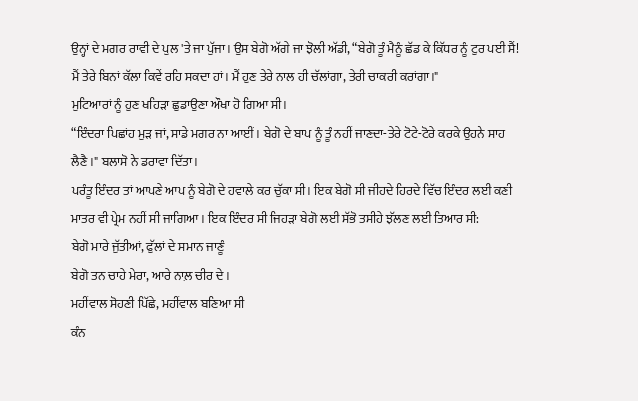ਉਨ੍ਹਾਂ ਦੇ ਮਗਰ ਰਾਵੀ ਦੇ ਪੁਲ 'ਤੇ ਜਾ ਪੁੱਜਾ। ਉਸ ਬੇਗੋ ਅੱਗੇ ਜਾ ਝੋਲੀ ਅੱਡੀ, “ਬੇਗੋ ਤੂੰ ਮੈਨੂੰ ਛੱਡ ਕੇ ਕਿੱਧਰ ਨੂੰ ਟੁਰ ਪਈ ਸੈਂ! ਮੈਂ ਤੇਰੇ ਬਿਨਾਂ ਕੱਲਾ ਕਿਵੇਂ ਰਹਿ ਸਕਦਾ ਹਾਂ। ਮੈਂ ਹੁਣ ਤੇਰੇ ਨਾਲ ਹੀ ਚੱਲਾਂਗਾ, ਤੇਰੀ ਚਾਕਰੀ ਕਰਾਂਗਾ।"
ਮੁਟਿਆਰਾਂ ਨੂੰ ਹੁਣ ਖਹਿੜਾ ਛੁਡਾਉਣਾ ਔਖਾ ਹੋ ਗਿਆ ਸੀ।
“ਇੰਦਰਾ ਪਿਛਾਂਹ ਮੁੜ ਜਾਂ, ਸਾਡੇ ਮਗਰ ਨਾ ਆਈਂ। ਬੇਗੋ ਦੇ ਬਾਪ ਨੂੰ ਤੂੰ ਨਹੀਂ ਜਾਣਦਾ-ਤੇਰੇ ਟੋਟੇ-ਟੋਰੇ ਕਰਕੇ ਉਹਨੇ ਸਾਹ ਲੈਣੈ।" ਬਲਾਸੋ ਨੇ ਡਰਾਵਾ ਦਿੱਤਾ।
ਪਰੰਤੂ ਇੰਦਰ ਤਾਂ ਆਪਣੇ ਆਪ ਨੂੰ ਬੇਗੋ ਦੇ ਹਵਾਲੇ ਕਰ ਚੁੱਕਾ ਸੀ। ਇਕ ਬੇਗੋ ਸੀ ਜੀਹਦੇ ਹਿਰਦੇ ਵਿੱਚ ਇੰਦਰ ਲਈ ਕਣੀ ਮਾਤਰ ਵੀ ਪ੍ਰੇਮ ਨਹੀਂ ਸੀ ਜਾਗਿਆ। ਇਕ ਇੰਦਰ ਸੀ ਜਿਹੜਾ ਬੇਗੋ ਲਈ ਸੱਭੋ ਤਸੀਹੇ ਝੱਲਣ ਲਈ ਤਿਆਰ ਸੀ:
ਬੇਗੋ ਮਾਰੇ ਜੁੱਤੀਆਂ, ਫੁੱਲਾਂ ਦੇ ਸਮਾਨ ਜਾਣੂੰ
ਬੇਗੋ ਤਨ ਚਾਹੇ ਮੇਰਾ, ਆਰੇ ਨਾਲ਼ ਚੀਰ ਦੇ।
ਮਹੀਂਵਾਲ ਸੋਹਣੀ ਪਿੱਛੇ, ਮਹੀਂਵਾਲ ਬਣਿਆ ਸੀ
ਕੰਨ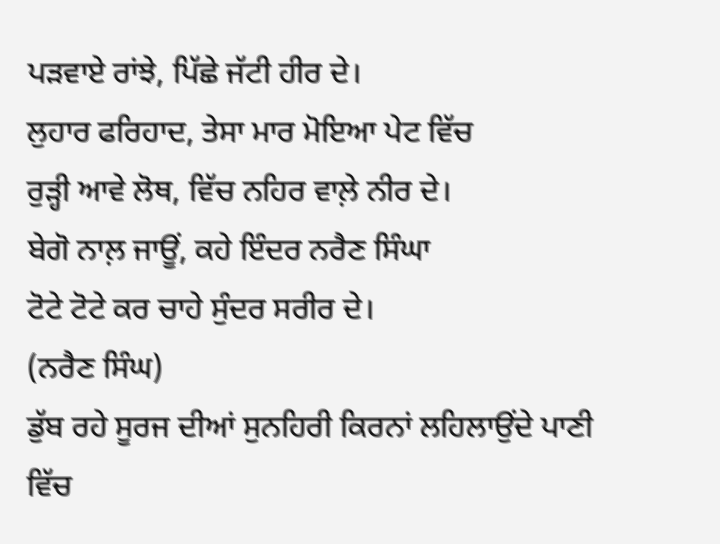ਪੜਵਾਏ ਰਾਂਝੇ, ਪਿੱਛੇ ਜੱਟੀ ਹੀਰ ਦੇ।
ਲੁਹਾਰ ਫਰਿਹਾਦ, ਤੇਸਾ ਮਾਰ ਮੋਇਆ ਪੇਟ ਵਿੱਚ
ਰੁੜ੍ਹੀ ਆਵੇ ਲੋਥ, ਵਿੱਚ ਨਹਿਰ ਵਾਲ਼ੇ ਨੀਰ ਦੇ।
ਬੇਗੋ ਨਾਲ਼ ਜਾਊਂ, ਕਹੇ ਇੰਦਰ ਨਰੈਣ ਸਿੰਘਾ
ਟੋਟੇ ਟੋਟੇ ਕਰ ਚਾਹੇ ਸੁੰਦਰ ਸਰੀਰ ਦੇ।
(ਨਰੈਣ ਸਿੰਘ)
ਡੁੱਬ ਰਹੇ ਸੂਰਜ ਦੀਆਂ ਸੁਨਹਿਰੀ ਕਿਰਨਾਂ ਲਹਿਲਾਉਂਦੇ ਪਾਣੀ ਵਿੱਚ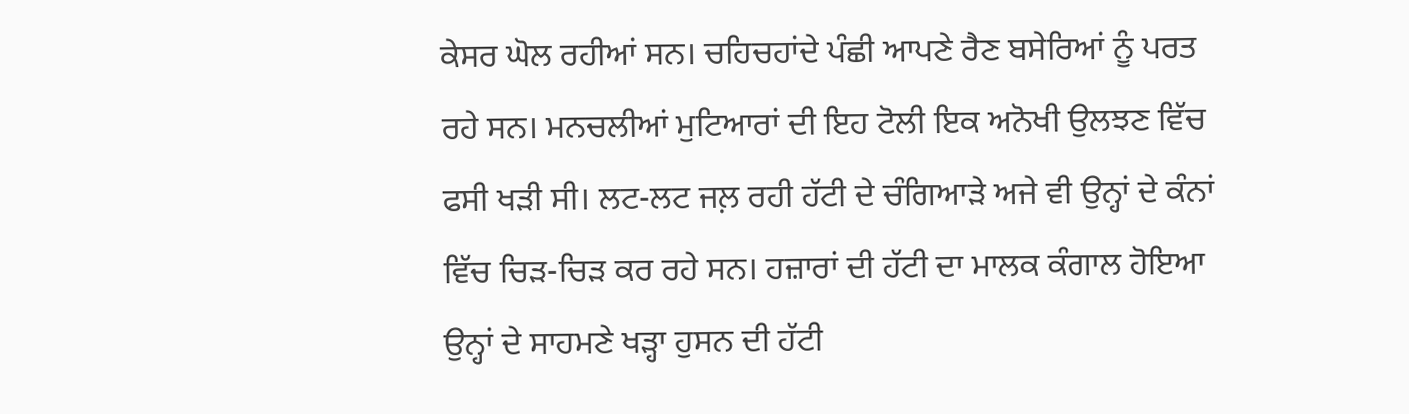ਕੇਸਰ ਘੋਲ ਰਹੀਆਂ ਸਨ। ਚਹਿਚਹਾਂਦੇ ਪੰਛੀ ਆਪਣੇ ਰੈਣ ਬਸੇਰਿਆਂ ਨੂੰ ਪਰਤ ਰਹੇ ਸਨ। ਮਨਚਲੀਆਂ ਮੁਟਿਆਰਾਂ ਦੀ ਇਹ ਟੋਲੀ ਇਕ ਅਨੋਖੀ ਉਲਝਣ ਵਿੱਚ ਫਸੀ ਖੜੀ ਸੀ। ਲਟ-ਲਟ ਜਲ਼ ਰਹੀ ਹੱਟੀ ਦੇ ਚੰਗਿਆੜੇ ਅਜੇ ਵੀ ਉਨ੍ਹਾਂ ਦੇ ਕੰਨਾਂ ਵਿੱਚ ਚਿੜ-ਚਿੜ ਕਰ ਰਹੇ ਸਨ। ਹਜ਼ਾਰਾਂ ਦੀ ਹੱਟੀ ਦਾ ਮਾਲਕ ਕੰਗਾਲ ਹੋਇਆ ਉਨ੍ਹਾਂ ਦੇ ਸਾਹਮਣੇ ਖੜ੍ਹਾ ਹੁਸਨ ਦੀ ਹੱਟੀ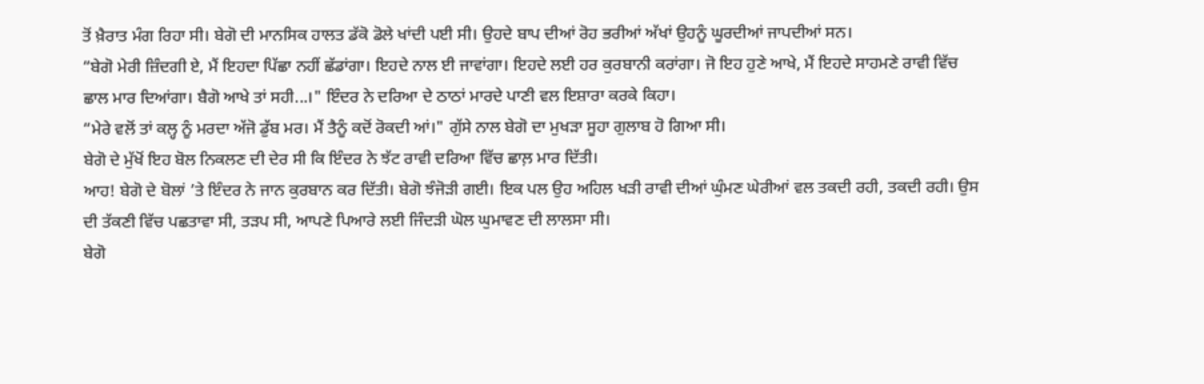ਤੋਂ ਖ਼ੈਰਾਤ ਮੰਗ ਰਿਹਾ ਸੀ। ਬੇਗੋ ਦੀ ਮਾਨਸਿਕ ਹਾਲਤ ਡੱਕੋ ਡੋਲੇ ਖਾਂਦੀ ਪਈ ਸੀ। ਉਹਦੇ ਬਾਪ ਦੀਆਂ ਰੋਹ ਭਰੀਆਂ ਅੱਖਾਂ ਉਹਨੂੰ ਘੂਰਦੀਆਂ ਜਾਪਦੀਆਂ ਸਨ।
“ਬੇਗੋ ਮੇਰੀ ਜ਼ਿੰਦਗੀ ਏ, ਮੈਂ ਇਹਦਾ ਪਿੱਛਾ ਨਹੀਂ ਛੱਡਾਂਗਾ। ਇਹਦੇ ਨਾਲ ਈ ਜਾਵਾਂਗਾ। ਇਹਦੇ ਲਈ ਹਰ ਕੁਰਬਾਨੀ ਕਰਾਂਗਾ। ਜੋ ਇਹ ਹੁਣੇ ਆਖੇ, ਮੈਂ ਇਹਦੇ ਸਾਹਮਣੇ ਰਾਵੀ ਵਿੱਚ ਛਾਲ ਮਾਰ ਦਿਆਂਗਾ। ਬੈਗੋ ਆਖੇ ਤਾਂ ਸਹੀ...।" ਇੰਦਰ ਨੇ ਦਰਿਆ ਦੇ ਠਾਠਾਂ ਮਾਰਦੇ ਪਾਣੀ ਵਲ ਇਸ਼ਾਰਾ ਕਰਕੇ ਕਿਹਾ।
“ਮੇਰੇ ਵਲੋਂ ਤਾਂ ਕਲ੍ਹ ਨੂੰ ਮਰਦਾ ਅੱਜੋ ਡੁੱਬ ਮਰ। ਮੈਂ ਤੈਨੂੰ ਕਦੋਂ ਰੋਕਦੀ ਆਂ।" ਗੁੱਸੇ ਨਾਲ ਬੇਗੋ ਦਾ ਮੁਖੜਾ ਸੂਹਾ ਗੁਲਾਬ ਹੋ ਗਿਆ ਸੀ।
ਬੇਗੋ ਦੇ ਮੁੱਖੋਂ ਇਹ ਬੋਲ ਨਿਕਲਣ ਦੀ ਦੇਰ ਸੀ ਕਿ ਇੰਦਰ ਨੇ ਝੱਟ ਰਾਵੀ ਦਰਿਆ ਵਿੱਚ ਛਾਲ਼ ਮਾਰ ਦਿੱਤੀ।
ਆਹ! ਬੇਗੋ ਦੇ ਬੋਲਾਂ ’ਤੇ ਇੰਦਰ ਨੇ ਜਾਨ ਕੁਰਬਾਨ ਕਰ ਦਿੱਤੀ। ਬੇਗੋ ਝੰਜੋੜੀ ਗਈ। ਇਕ ਪਲ ਉਹ ਅਹਿਲ ਖੜੀ ਰਾਵੀ ਦੀਆਂ ਘੁੰਮਣ ਘੇਰੀਆਂ ਵਲ ਤਕਦੀ ਰਹੀ, ਤਕਦੀ ਰਹੀ। ਉਸ ਦੀ ਤੱਕਣੀ ਵਿੱਚ ਪਛਤਾਵਾ ਸੀ, ਤੜਪ ਸੀ, ਆਪਣੇ ਪਿਆਰੇ ਲਈ ਜਿੰਦੜੀ ਘੋਲ ਘੁਮਾਵਣ ਦੀ ਲਾਲਸਾ ਸੀ।
ਬੇਗੋ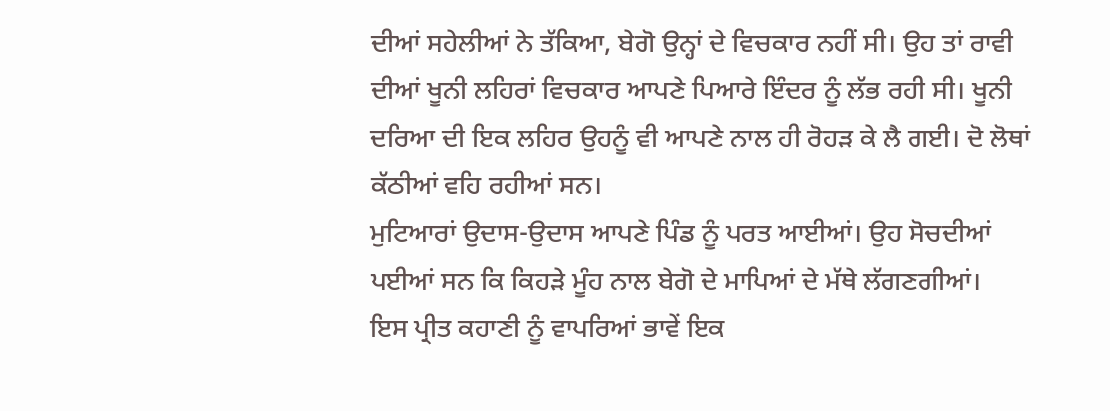ਦੀਆਂ ਸਹੇਲੀਆਂ ਨੇ ਤੱਕਿਆ, ਬੇਗੋ ਉਨ੍ਹਾਂ ਦੇ ਵਿਚਕਾਰ ਨਹੀਂ ਸੀ। ਉਹ ਤਾਂ ਰਾਵੀ ਦੀਆਂ ਖੂਨੀ ਲਹਿਰਾਂ ਵਿਚਕਾਰ ਆਪਣੇ ਪਿਆਰੇ ਇੰਦਰ ਨੂੰ ਲੱਭ ਰਹੀ ਸੀ। ਖੂਨੀ ਦਰਿਆ ਦੀ ਇਕ ਲਹਿਰ ਉਹਨੂੰ ਵੀ ਆਪਣੇ ਨਾਲ ਹੀ ਰੋਹੜ ਕੇ ਲੈ ਗਈ। ਦੋ ਲੋਥਾਂ ਕੱਠੀਆਂ ਵਹਿ ਰਹੀਆਂ ਸਨ।
ਮੁਟਿਆਰਾਂ ਉਦਾਸ-ਉਦਾਸ ਆਪਣੇ ਪਿੰਡ ਨੂੰ ਪਰਤ ਆਈਆਂ। ਉਹ ਸੋਚਦੀਆਂ ਪਈਆਂ ਸਨ ਕਿ ਕਿਹੜੇ ਮੂੰਹ ਨਾਲ ਬੇਗੋ ਦੇ ਮਾਪਿਆਂ ਦੇ ਮੱਥੇ ਲੱਗਣਗੀਆਂ।
ਇਸ ਪ੍ਰੀਤ ਕਹਾਣੀ ਨੂੰ ਵਾਪਰਿਆਂ ਭਾਵੇਂ ਇਕ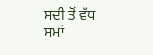ਸਦੀ ਤੋਂ ਵੱਧ ਸਮਾਂ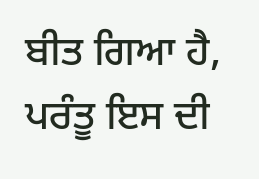ਬੀਤ ਗਿਆ ਹੈ, ਪਰੰਤੂ ਇਸ ਦੀ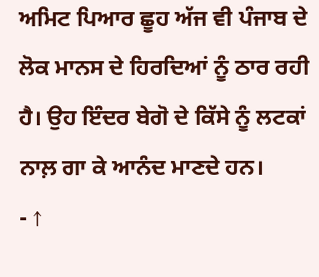ਅਮਿਟ ਪਿਆਰ ਛੂਹ ਅੱਜ ਵੀ ਪੰਜਾਬ ਦੇ ਲੋਕ ਮਾਨਸ ਦੇ ਹਿਰਦਿਆਂ ਨੂੰ ਠਾਰ ਰਹੀ ਹੈ। ਉਹ ਇੰਦਰ ਬੇਗੋ ਦੇ ਕਿੱਸੇ ਨੂੰ ਲਟਕਾਂ ਨਾਲ਼ ਗਾ ਕੇ ਆਨੰਦ ਮਾਣਦੇ ਹਨ।
- ↑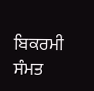ਬਿਕਰਮੀ ਸੰਮਤ